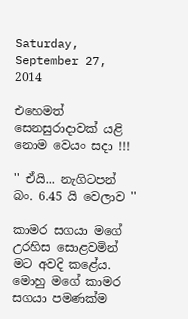Saturday, September 27, 2014

එහෙමත් සෙනසුරාදාවක් යළි නොම වෙයං සදා !!!

'' ඒයි... නැගිටපන් බං. 6.45 යි වෙලාව ''

කාමර සගයා මගේ උරහිස සොළවමින් මට අවදි කළේය. මොහු මගේ කාමර සගයා පමණක්ම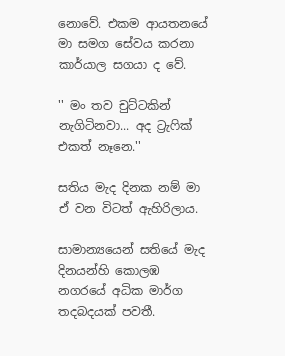නොවේ. එකම ආයතනයේ මා සමග සේවය කරනා කාර්යාල සගයා ද වේ.

'' මං තව චුට්ටකින් නැගිටිනවා... අද ට්‍රැෆික් එකත් නෑනෙ.''

සතිය මැද දිනක නම් මා ඒ වන විටත් ඇහිරිලාය.

සාමාන්‍යයෙන් සතියේ මැද දිනයන්හි කොලඹ නගරයේ අධික මාර්ග තදබදයක් පවතී.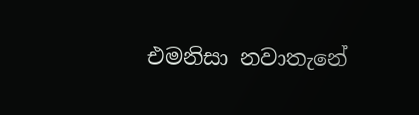එමනිසා නවාතැනේ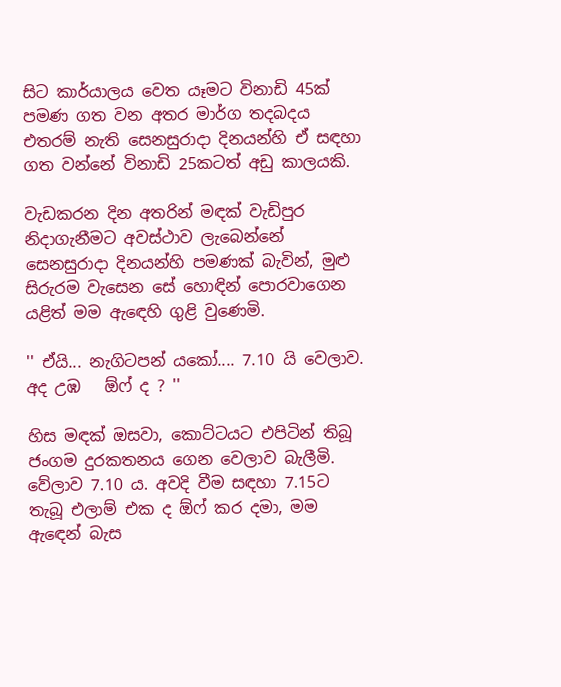සිට කාර්යාලය වෙත යෑමට විනාඩි 45ක් පමණ ගත වන අතර මාර්ග තදබදය එතරම් නැති සෙනසුරාදා දිනයන්හි ඒ සඳහා ගත වන්නේ විනාඩි 25කටත් අඩු කාලයකි.

වැඩකරන දින අතරින් මඳක් වැඩිපුර නිදාගැනීමට අවස්ථාව ලැබෙන්නේ සෙනසුරාදා දිනයන්හි පමණක් බැවින්, මුළු සිරුරම වැසෙන සේ හොඳින් පොරවාගෙන යළිත් මම ඇඳෙහි ගුළි වුණෙමි.

'' ඒයි... නැගිටපන් යකෝ.... 7.10 යි වෙලාව. අද උඹ   ඕෆ් ද ? ''

හිස මඳක් ඔසවා, කොට්ටයට එපිටින් තිබූ ජංගම දුරකතනය ගෙන වෙලාව බැලීමි. වේලාව 7.10 ය. අවදි වීම සඳහා 7.15ට තැබූ එලාම් එක ද ඕෆ් කර දමා, මම ඇඳෙන් බැස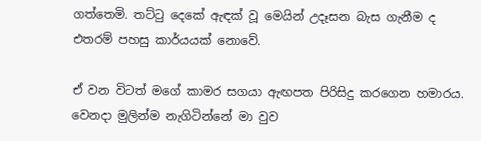ගත්තෙමි. තට්ටු දෙකේ ඇඳක් වූ මෙයින් උදෑසන බැස ගැනීම ද එතරම් පහසු කාර්යයක් නොවේ.

ඒ වන විටත් මගේ කාමර සගයා ඇඟපත පිරිසිදු කරගෙන හමාරය. වෙනදා මුලින්ම නැගිටින්නේ මා වුව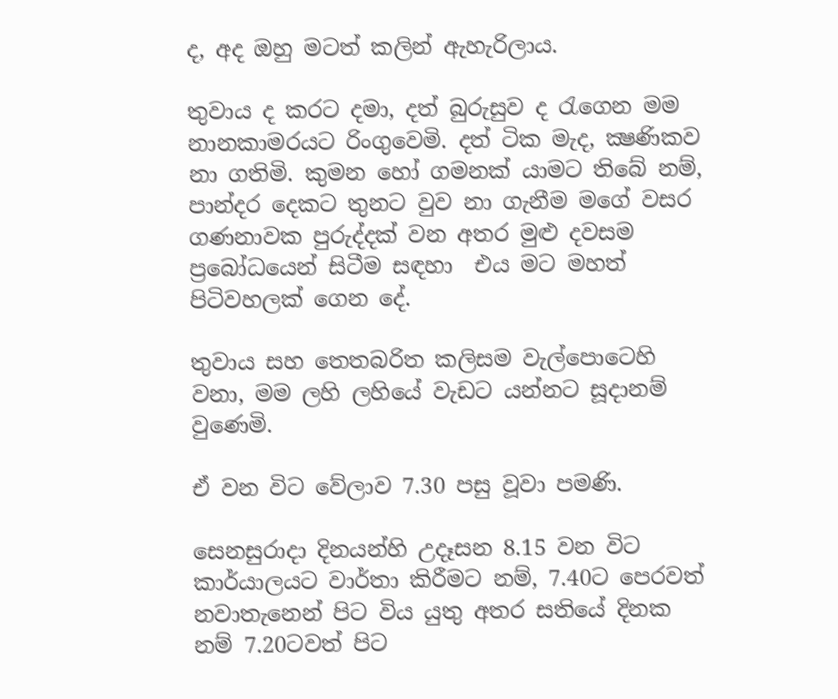ද, අද ඔහු මටත් කලින් ඇහැරිලාය.

තුවාය ද කරට දමා, දත් බුරුසුව ද රැගෙන මම නානකාමරයට රිංගුවෙමි. දත් ටික මැද, ක්‍ෂණිකව නා ගතිමි. කුමන හෝ ගමනක් යාමට තිබේ නම්, පාන්දර දෙකට තුනට වුව නා ගැනීම මගේ වසර ගණනාවක පුරුද්දක් වන අතර මුළු දවසම ප්‍රබෝධයෙන් සිටීම සඳහා  එය මට මහත් පිටිවහලක් ගෙන දේ.

තුවාය සහ තෙතබරිත කලිසම වැල්පොටෙහි වනා, මම ලහි ලහියේ වැඩට යන්නට සූදානම් වුණෙමි.

ඒ වන විට වේලාව 7.30 පසු වූවා පමණි.

සෙනසුරාදා දිනයන්හි උදෑසන 8.15 වන විට කාර්යාලයට වාර්තා කිරීමට නම්, 7.40ට පෙරවත් නවාතැනෙන් පිට විය යුතු අතර සතියේ දිනක නම් 7.20ටවත් පිට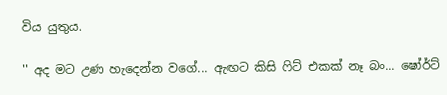විය යුතුය.

'' අද මට උණ හැදෙන්න වගේ... ඇඟට කිසි ෆිට් එකක් නෑ බං... ෂෝර්ට්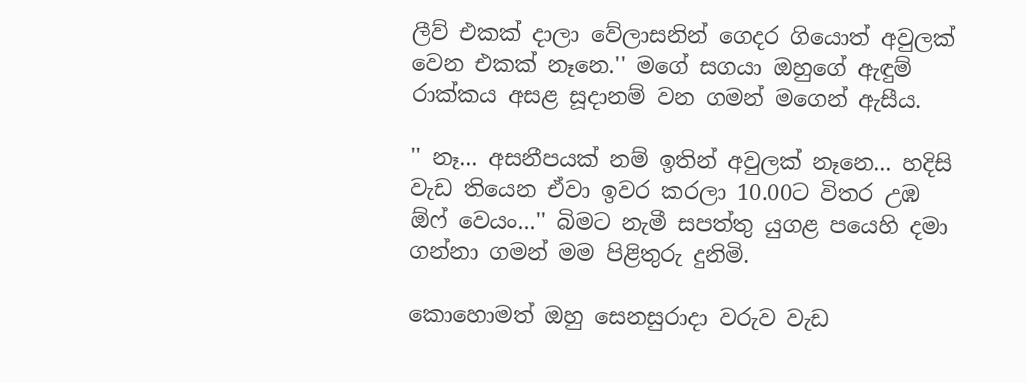ලීව් එකක් දාලා වේලාසනින් ගෙදර ගියොත් අවුලක් වෙන එකක් නෑනෙ.'' මගේ සගයා ඔහුගේ ඇඳුම් රාක්කය අසළ සූදානම් වන ගමන් මගෙන් ඇසීය.

'' නෑ... අසනීපයක් නම් ඉතින් අවුලක් නෑනෙ... හදිසි වැඩ තියෙන ඒවා ඉවර කරලා 10.00ට විතර උඹ ඕෆ් වෙයං...'' බිමට නැමී සපත්තු යුගළ පයෙහි දමා ගන්නා ගමන් මම පිළිතුරු දුනිමි.

කොහොමත් ඔහු සෙනසුරාදා වරුව වැඩ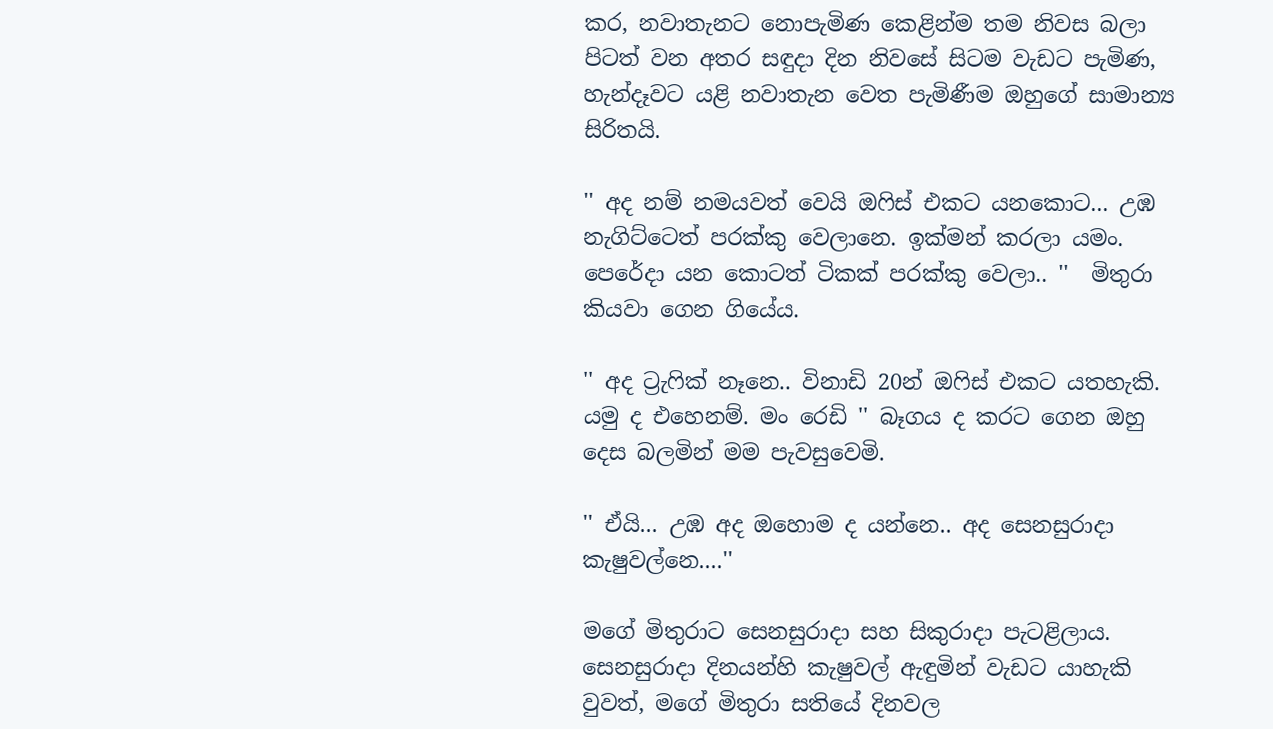කර, නවාතැනට නොපැමිණ කෙළින්ම තම නිවස බලා පිටත් වන අතර සඳුදා දින නිවසේ සිටම වැඩට පැමිණ, හැන්දෑවට යළි නවාතැන වෙත පැමිණීම ඔහුගේ සාමාන්‍ය සිරිතයි.

'' අද නම් නමයවත් වෙයි ඔෆිස් එකට යනකොට... උඹ නැගිට්ටෙත් පරක්කු වෙලානෙ. ඉක්මන් කරලා යමං. පෙරේදා යන කොටත් ටිකක් පරක්කු වෙලා.. ''  මිතුරා කියවා ගෙන ගියේය.

'' අද ට්‍රැෆික් නෑනෙ.. විනාඩි 20න් ඔෆිස් එකට යතහැකි. යමු ද එහෙනම්. මං රෙඩි '' බෑගය ද කරට ගෙන ඔහු දෙස බලමින් මම පැවසුවෙමි.

'' ඒයි... උඹ අද ඔහොම ද යන්නෙ.. අද සෙනසුරාදා කැෂුවල්නෙ....''

මගේ මිතුරාට සෙනසුරාදා සහ සිකුරාදා පැටළිලාය. සෙනසුරාදා දිනයන්හි කැෂුවල් ඇඳුමින් වැඩට යාහැකි වුවත්, මගේ මිතුරා සතියේ දිනවල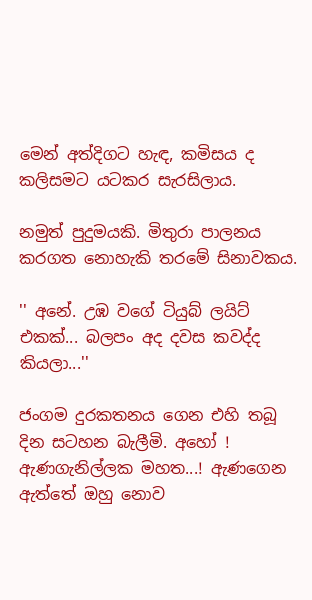මෙන් අත්දිගට හැඳ, කමිසය ද කලිසමට යටකර සැරසිලාය.

නමුත් පුදුමයකි. මිතුරා පාලනය කරගත නොහැකි තරමේ සිනාවකය.

'' අනේ. උඹ වගේ ටියුබ් ලයිට් එකක්... බලපං අද දවස කවද්ද කියලා...''

ජංගම දුරකතනය ගෙන එහි තබූ  දින සටහන බැලීමි. අහෝ ! ඇණගැනිල්ලක මහත...! ඇණගෙන ඇත්තේ ඔහු නොව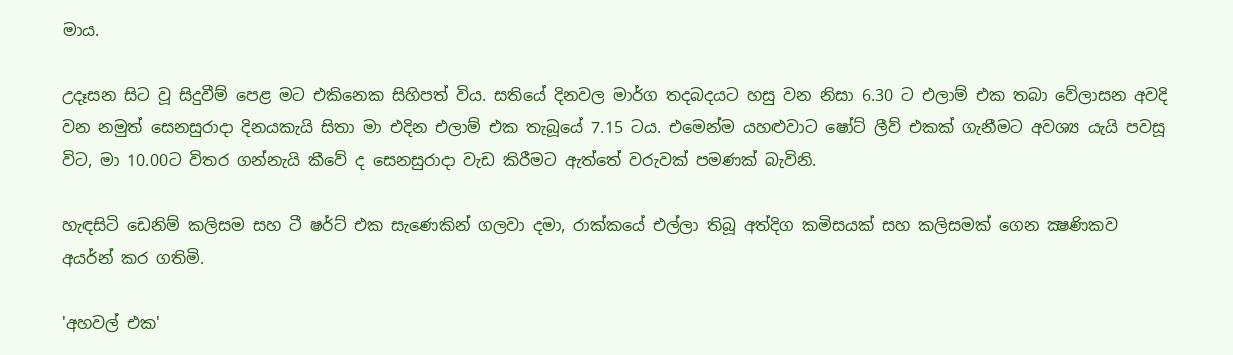මාය.

උදෑසන සිට වූ සිදුවීම් පෙළ මට එකිනෙක සිහිපත් විය. සතියේ දිනවල මාර්ග තදබදයට හසු වන නිසා 6.30 ට එලාම් එක තබා වේලාසන අවදි වන නමුත් සෙනසුරාදා දිනයකැයි සිතා මා එදින එලාම් එක තැබූයේ 7.15 ටය. එමෙන්ම යහළුවාට ෂෝට් ලීව් එකක් ගැනීමට අවශ්‍ය යැයි පවසූ විට, මා 10.00ට විතර ගන්නැයි කීවේ ද සෙනසුරාදා වැඩ කිරීමට ඇත්තේ වරුවක් පමණක් බැවිනි.

හැඳසිටි ඩෙනිම් කලිසම සහ ටී ෂර්ට් එක සැණෙකින් ගලවා දමා, රාක්කයේ එල්ලා තිබූ අත්දිග කමිසයක් සහ කලිසමක් ගෙන ක්‍ෂණිකව අයර්න් කර ගතිමි.

'අහවල් එක'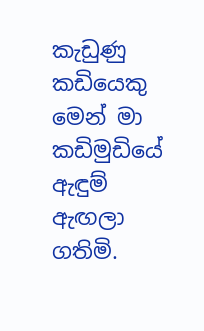කැඩුණු කඩියෙකු මෙන් මා කඩිමුඩියේ ඇඳුම් ඇඟලා ගතිමි.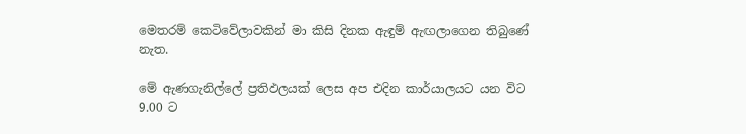මෙතරම් කෙටිවේලාවකින් මා කිසි දිනක ඇඳුම් ඇඟලාගෙන තිබුණේ නැත.

මේ ඇණගැනිල්ලේ ප්‍රතිඵලයක් ලෙස අප එදින කාර්යාලයට යන විට 9.00 ට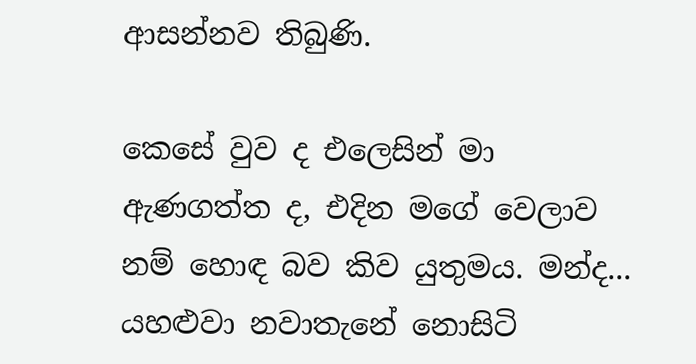ආසන්නව තිබුණි.

කෙසේ වුව ද එලෙසින් මා ඇණගත්ත ද, එදින මගේ වෙලාව නම් හොඳ බව කිව යුතුමය. මන්ද... යහළුවා නවාතැනේ නොසිටි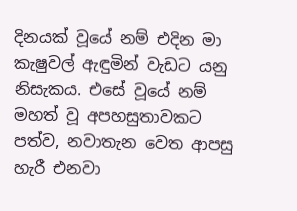දිනයක් වූයේ නම් එදින මා කැෂුවල් ඇඳුමින් වැඩට යනු නිසැකය. එසේ වූයේ නම් මහත් වූ අපහසුතාවකට පත්ව, නවාතැන වෙත ආපසු හැරී එනවා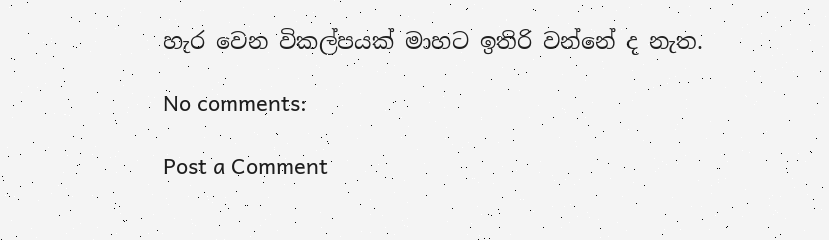හැර වෙන විකල්පයක් මාහට ඉතිරි වන්නේ ද නැත.

No comments:

Post a Comment